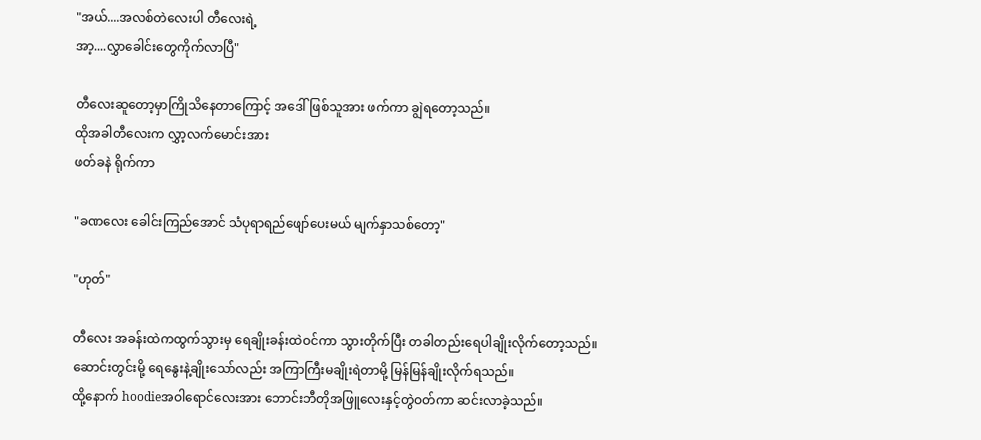"အယ်....အလစ်တဲလေးပါ တီလေးရဲ့
အာ့....လွှာခေါင်းတွေကိုက်လာပြီ"

တီလေးဆူတော့မှာကြိုသိနေတာကြောင့် အဒေါ်ဖြစ်သူအား ဖက်ကာ ချွဲရတော့သည်။
ထိုအခါတီလေးက လွှာ့လက်မောင်းအား
ဖတ်ခနဲ ရိုက်ကာ

"ခဏလေး ခေါင်းကြည်အောင် သံပုရာရည်ဖျော်ပေးမယ် မျက်နှာသစ်တော့"

"ဟုတ်"

တီလေး အခန်းထဲကထွက်သွားမှ ရေချိုးခန်းထဲဝင်ကာ သွားတိုက်ပြီး တခါတည်းရေပါချိုးလိုက်တော့သည်။
ဆောင်းတွင်းမို့ ရေနွေးနဲ့ချိုးသော်လည်း အကြာကြီးမချိုးရဲတာမို့ မြန်မြန်ချိုးလိုက်ရသည်။
ထို့နောက် hoodieအဝါရောင်လေးအား ဘောင်းဘီတိုအဖြူလေးနှင့်တွဲဝတ်ကာ ဆင်းလာခဲ့သည်။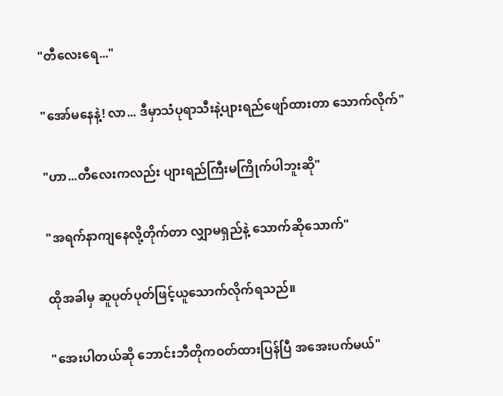"တီလေးရေ..."

"အော်မနေနဲ့! လာ... ဒီမှာသံပုရာသီးနဲ့ပျားရည်ဖျော်ထားတာ သောက်လိုက်"

"ဟာ...တီလေးကလည်း ပျားရည်ကြီးမကြိုက်ပါဘူးဆို"

"အရက်နာကျနေလို့တိုက်တာ လျှာမရှည်နဲ့ သောက်ဆိုသောက်"

ထိုအခါမှ ဆူပုတ်ပုတ်ဖြင့်ယူသောက်လိုက်ရသည်။

"အေးပါတယ်ဆို ဘောင်းဘီတိုကဝတ်ထားပြန်ပြီ အအေးပက်မယ်"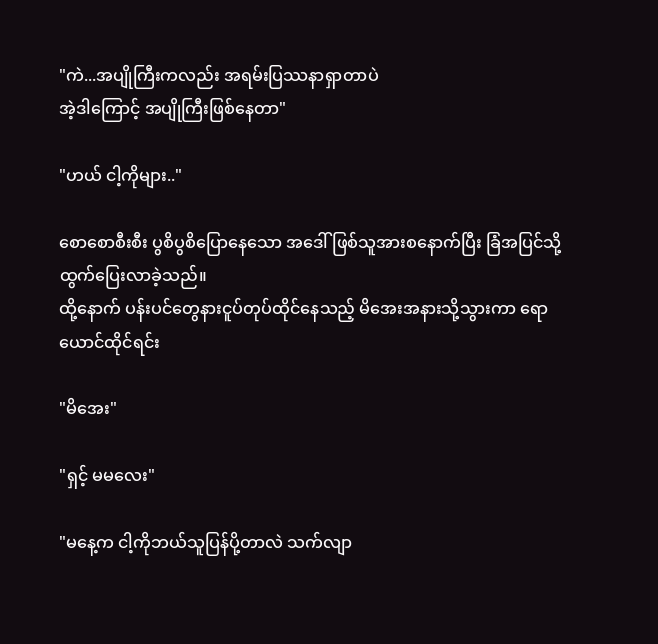"ကဲ...အပျိုကြီးကလည်း အရမ်းပြဿနာရှာတာပဲ
အဲ့ဒါကြောင့် အပျိုကြီးဖြစ်နေတာ"

"ဟယ် ငါ့ကိုများ.."

စောစောစီးစီး ပွစိပွစိပြောနေသော အဒေါ်ဖြစ်သူအားစနောက်ပြီး ခြံအပြင်သို့ထွက်ပြေးလာခဲ့သည်။
ထို့နောက် ပန်းပင်တွေနားငူပ်တုပ်ထိုင်နေသည့် မိအေးအနားသို့သွားကာ ရောယောင်ထိုင်ရင်း

"မိအေး"

"ရှင့် မမလေး"

"မနေ့က ငါ့ကိုဘယ်သူပြန်ပို့တာလဲ သက်လျာ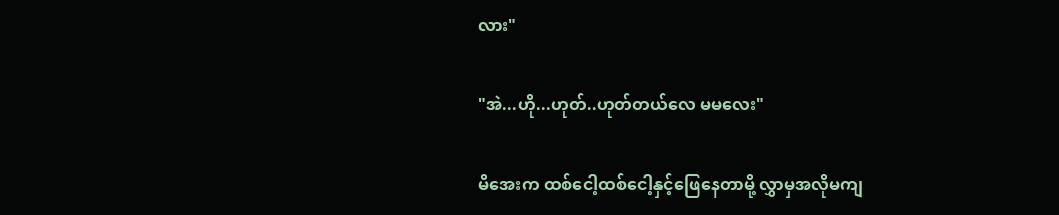လား"

"အဲ...ဟို...ဟုတ်..ဟုတ်တယ်လေ မမလေး"

မိအေးက ထစ်ငေါ့ထစ်ငေါ့နှင့်ဖြေနေတာမို့ လွှာမှအလိုမကျ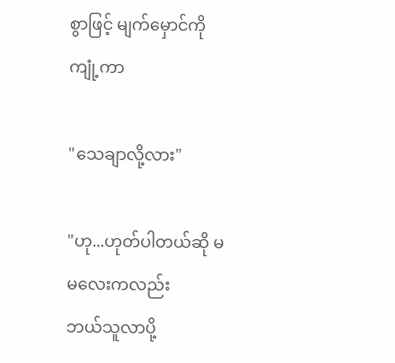စွာဖြင့် မျက်မှောင်ကိုကျုံ့ကာ

"သေချာလို့လား"

"ဟု...ဟုတ်ပါတယ်ဆို မမလေးကလည်း
ဘယ်သူလာပို့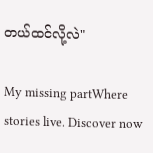တယ်ထင်လို့လဲ"

My missing partWhere stories live. Discover now